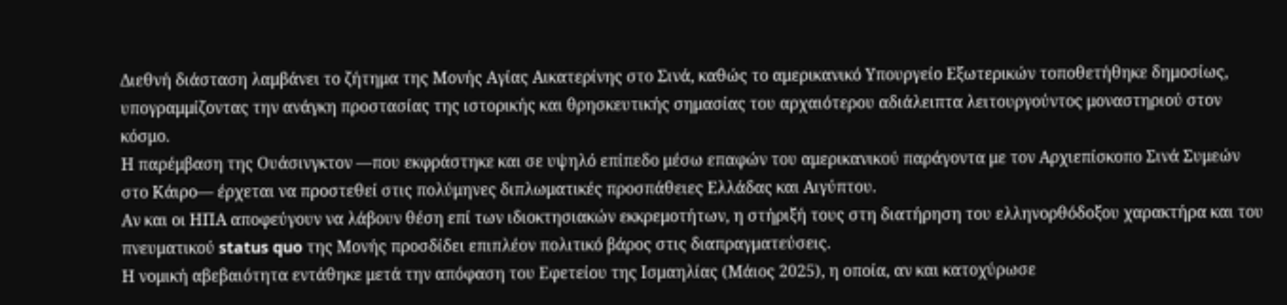Διεθνή διάσταση λαμβάνει το ζήτημα της Μονής Αγίας Αικατερίνης στο Σινά, καθώς το αμερικανικό Υπουργείο Εξωτερικών τοποθετήθηκε δημοσίως, υπογραμμίζοντας την ανάγκη προστασίας της ιστορικής και θρησκευτικής σημασίας του αρχαιότερου αδιάλειπτα λειτουργούντος μοναστηριού στον κόσμο.
Η παρέμβαση της Ουάσινγκτον —που εκφράστηκε και σε υψηλό επίπεδο μέσω επαφών του αμερικανικού παράγοντα με τον Αρχιεπίσκοπο Σινά Συμεών στο Κάιρο— έρχεται να προστεθεί στις πολύμηνες διπλωματικές προσπάθειες Ελλάδας και Αιγύπτου.
Αν και οι ΗΠΑ αποφεύγουν να λάβουν θέση επί των ιδιοκτησιακών εκκρεμοτήτων, η στήριξή τους στη διατήρηση του ελληνορθόδοξου χαρακτήρα και του πνευματικού status quo της Μονής προσδίδει επιπλέον πολιτικό βάρος στις διαπραγματεύσεις.
Η νομική αβεβαιότητα εντάθηκε μετά την απόφαση του Εφετείου της Ισμαηλίας (Μάιος 2025), η οποία, αν και κατοχύρωσε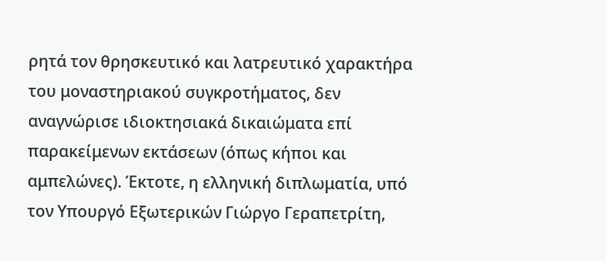ρητά τον θρησκευτικό και λατρευτικό χαρακτήρα του μοναστηριακού συγκροτήματος, δεν αναγνώρισε ιδιοκτησιακά δικαιώματα επί παρακείμενων εκτάσεων (όπως κήποι και αμπελώνες). Έκτοτε, η ελληνική διπλωματία, υπό τον Υπουργό Εξωτερικών Γιώργο Γεραπετρίτη,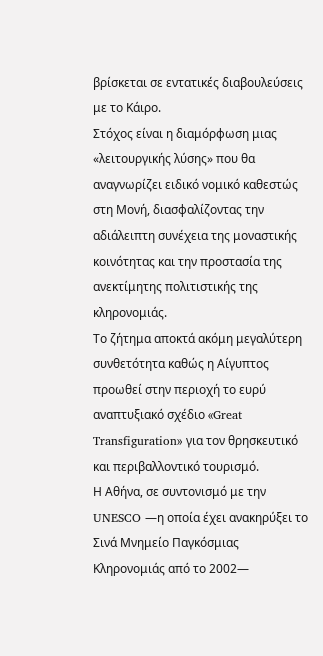βρίσκεται σε εντατικές διαβουλεύσεις με το Κάιρο.
Στόχος είναι η διαμόρφωση μιας «λειτουργικής λύσης» που θα αναγνωρίζει ειδικό νομικό καθεστώς στη Μονή, διασφαλίζοντας την αδιάλειπτη συνέχεια της μοναστικής κοινότητας και την προστασία της ανεκτίμητης πολιτιστικής της κληρονομιάς.
Το ζήτημα αποκτά ακόμη μεγαλύτερη συνθετότητα καθώς η Αίγυπτος προωθεί στην περιοχή το ευρύ αναπτυξιακό σχέδιο «Great Transfiguration» για τον θρησκευτικό και περιβαλλοντικό τουρισμό.
Η Αθήνα, σε συντονισμό με την UNESCO —η οποία έχει ανακηρύξει το Σινά Μνημείο Παγκόσμιας Κληρονομιάς από το 2002—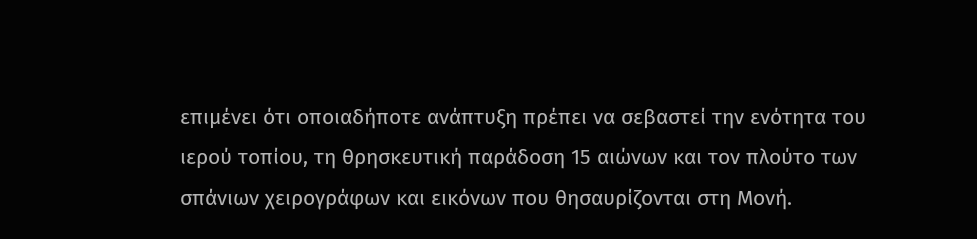επιμένει ότι οποιαδήποτε ανάπτυξη πρέπει να σεβαστεί την ενότητα του ιερού τοπίου, τη θρησκευτική παράδοση 15 αιώνων και τον πλούτο των σπάνιων χειρογράφων και εικόνων που θησαυρίζονται στη Μονή.